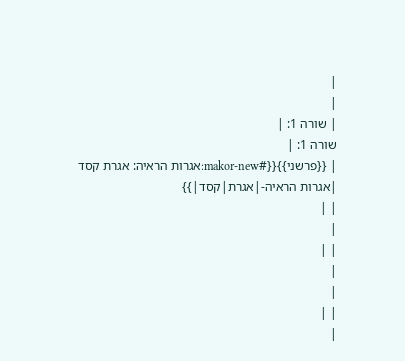|
|
| שורה 1: |
שורה 1: |
| {{פרשני}}{{#makor-new:אגרות הראיה: אגרת קסד |אגרות הראיה-|אגרת|קסד|}}
| |
|
| |
|
|
| |
|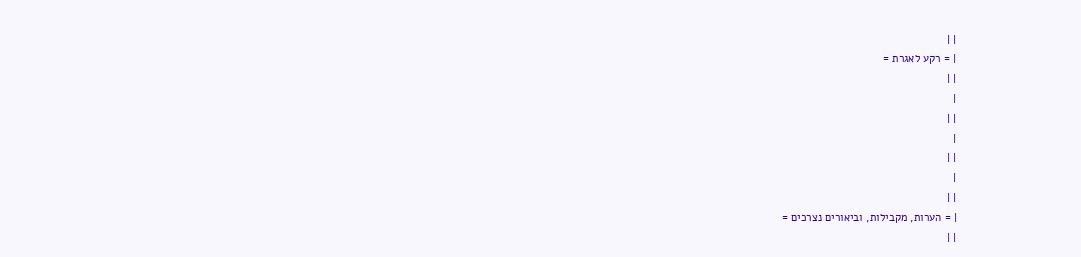| |
| = רקע לאגרת =
| |
|
| |
|
| |
|
| |
| = הערות, מקבילות, וביאורים נצרכים =
| |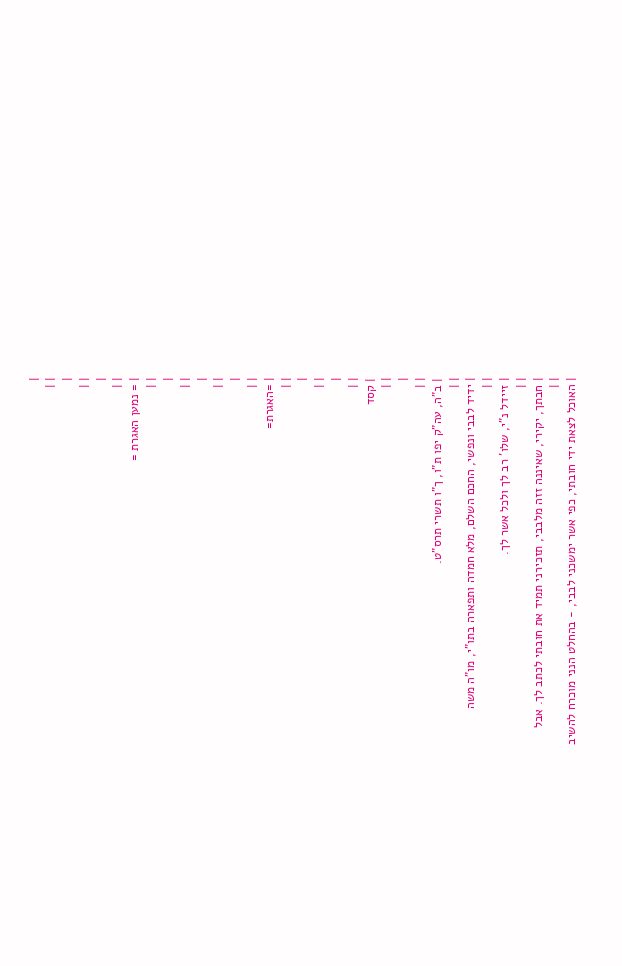|
| |
|
| |
|
| |
| = נמען האגרת =
| |
|
| |
|
| |
|
| |
| =האגרת=
| |
|
| |
|
| |
| קסד
| |
|
| |
| ב"ה, עה"ק יפו ת"ו, ך"ו תשרי תרס"ט.
| |
| ידיד לבבי ונפשי, החכם השלם, מלא חמדה ותפארה בתו"י, מו"ה משה
| |
| זיידל נ"י, שלו' רב לך ולכל אשר לך.
| |
| חבתך, יקירי, שאיננה זזה מלבבי, תזכירני תמיד את חובתי לכתב לך. אבל
| |
| האוכל לצאת ידי חובתי, כפי אשר ימשכני לבבי, - בהחלט הנני מוכרח להשיב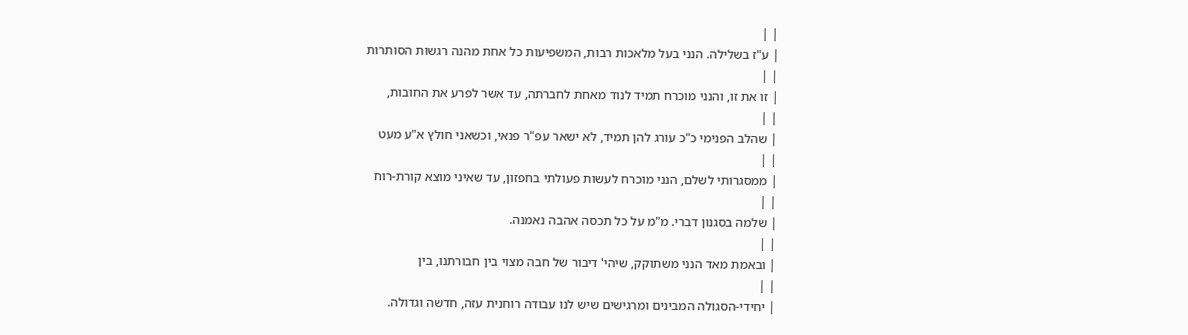| |
| ע"ז בשלילה. הנני בעל מלאכות רבות, המשפיעות כל אחת מהנה רגשות הסותרות
| |
| זו את זו, והנני מוכרח תמיד לנוד מאחת לחברתה, עד אשר לפרע את החובות,
| |
| שהלב הפנימי כ"כ עורג להן תמיד, לא ישאר עפ"ר פנאי, וכשאני חולץ א"ע מעט
| |
| ממסגרותי לשלם, הנני מוכרח לעשות פעולתי בחפזון, עד שאיני מוצא קורת-רוח
| |
| שלמה בסגנון דברי. מ"מ על כל תכסה אהבה נאמנה.
| |
| ובאמת מאד הנני משתוקק, שיהי' דיבור של חבה מצוי בין חבורתנו, בין
| |
| יחידי-הסגולה המבינים ומרגישים שיש לנו עבודה רוחנית עזה, חדשה וגדולה.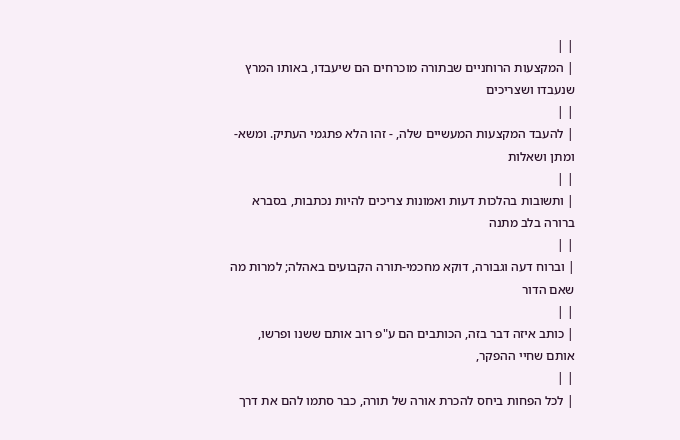| |
| המקצעות הרוחניים שבתורה מוכרחים הם שיעבדו, באותו המרץ שנעבדו ושצריכים
| |
| להעבד המקצעות המעשיים שלה, - זהו הלא פתגמי העתיק. ומשא-ומתן ושאלות
| |
| ותשובות בהלכות דעות ואמונות צריכים להיות נכתבות, בסברא ברורה בלב מתנה
| |
| וברוח דעה וגבורה, דוקא מחכמי-תורה הקבועים באהלה; למרות מה שאם הדור
| |
| כותב איזה דבר בזה, הכותבים הם ע"פ רוב אותם ששנו ופרשו, אותם שחיי ההפקר,
| |
| לכל הפחות ביחס להכרת אורה של תורה, כבר סתמו להם את דרך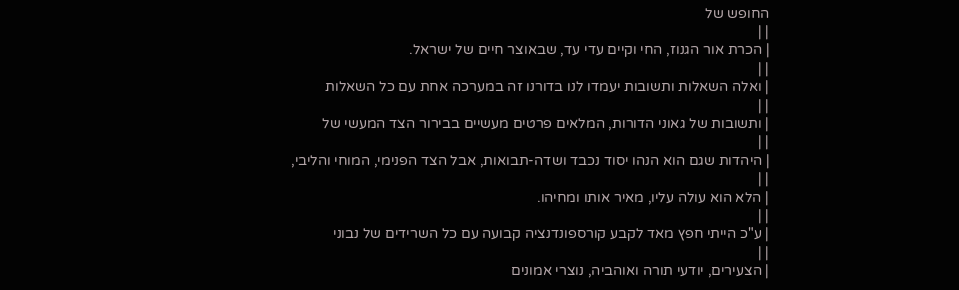החופש של
| |
| הכרת אור הגנוז, החי וקיים עדי עד, שבאוצר חיים של ישראל.
| |
| ואלה השאלות ותשובות יעמדו לנו בדורנו זה במערכה אחת עם כל השאלות
| |
| ותשובות של גאוני הדורות, המלאים פרטים מעשיים בבירור הצד המעשי של
| |
| היהדות שגם הוא הנהו יסוד נכבד ושדה-תבואות, אבל הצד הפנימי, המוחי והליבי,
| |
| הלא הוא עולה עליו, מאיר אותו ומחיהו.
| |
| ע"כ הייתי חפץ מאד לקבע קורספונדנציה קבועה עם כל השרידים של נבוני
| |
| הצעירים, יודעי תורה ואוהביה, נוצרי אמונים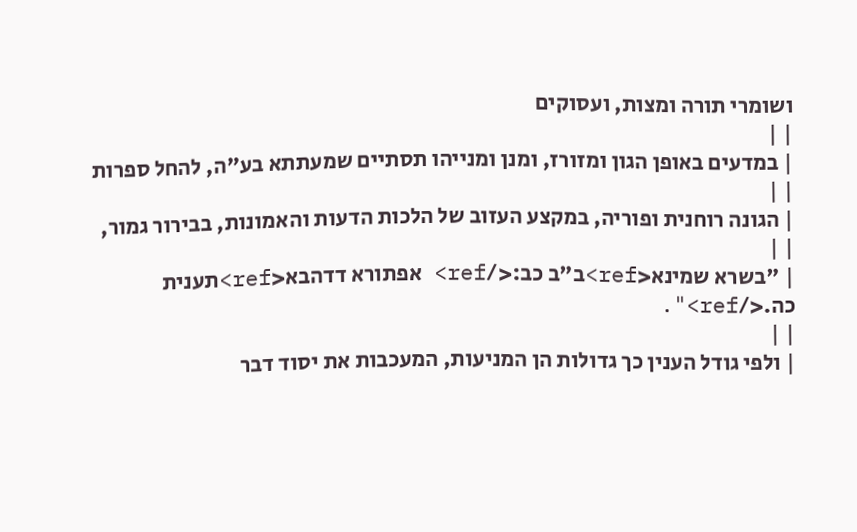ושומרי תורה ומצות, ועסוקים
| |
| במדעים באופן הגון ומזורז, ומנן ומנייהו תסתיים שמעתתא בע"ה, להחל ספרות
| |
| הגונה רוחנית ופוריה, במקצע העזוב של הלכות הדעות והאמונות, בבירור גמור,
| |
| "בשרא שמינא<ref>ב"ב כב:</ref> אפתורא דדהבא<ref>תענית כה.</ref>".
| |
| ולפי גודל הענין כך גדולות הן המניעות, המעכבות את יסוד דבר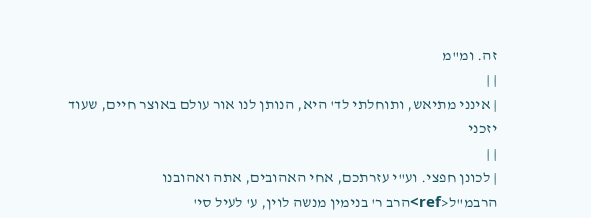זה. ומ"מ
| |
| אינני מתיאש, ותוחלתי לד' היא, הנותן לנו אור עולם באוצר חיים, שעוד יזכני
| |
| לכונן חפצי. וע"י עזרתכם, אחי האהובים, אתה ואהובנו הרבמ"ל<ref>הרב ר' בנימין מנשה לוין, ע' לעיל סי'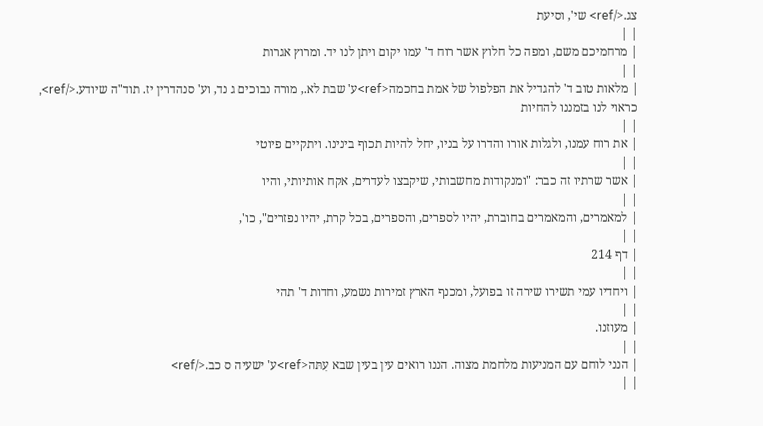צג.</ref> שי', וסיעת
| |
| מרחמיכם משם, ומפה כל חלוץ אשר רוח ד' עמו יקום ויתן לנו יד. ומרוץ אגרות
| |
| מלאות טוב ד' להגדיל את הפלפול של אמת בחכמה<ref>ע' שבת לא., מורה נבוכים ג נד, וע' סנהדרין יז. תוד"ה שיודע.</ref>, כראוי לנו בזמננו להחיות
| |
| את רוח עמנו, ולגלות אורו והדרו על בניו, יחל להיות תכוף בינינו. ויתקיים פיוטי
| |
| אשר שרתיו זה כבר: "ומנקודות מחשבותי, שיקבצו לעדרים, אקח אותיותי, והיו
| |
| למאמרים, והמאמרים בחוברת, יהיו לספרים, והספרים, בכל קרת, יהיו נפזרים", כו',
| |
| דף 214
| |
| ויחדיו עמי תשירו שירה זו בפועל, ומכנף הארץ זמירות נשמע, וחדות ד' תהי
| |
| מעוזנו.
| |
| הנני לוחם עם המניעות מלחמת מצוה. הננו רואים עין בעין שבא עִתּה<ref>ע' ישעיה ס כב.</ref>
| |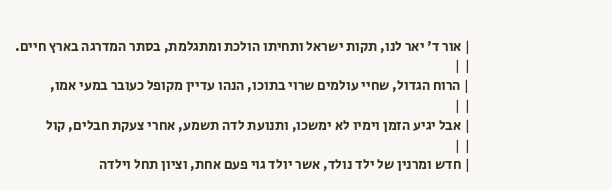| אור ד' יאר לנו, תקות ישראל ותחיתו הולכת ומתגלמת, בסתר המדרגה בארץ חיים.
| |
| הרוח הגדול, שחיי עולמים שרוי בתוכו, הנהו עדיין מקופל כעובר במעי אמו,
| |
| אבל יגיע הזמן וימיו לא ימשכו, ותנועת לדה תשמע, אחרי צעקת חבלים, קול
| |
| חדש ומרנין של ילד נולד, אשר יולד גוי פעם אחת, וציון תחל וילדה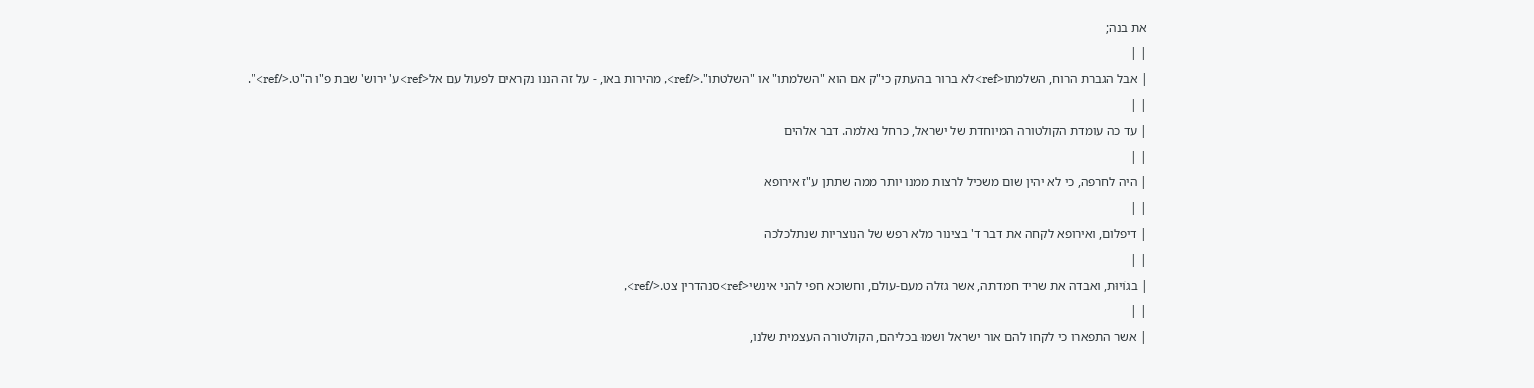את בנה;
| |
| אבל הגברת הרוח, השלמתו<ref>לא ברור בהעתק כי"ק אם הוא "השלמתו" או "השלטתו".</ref>, מהירות באו, - על זה הננו נקראים לפעול עם אל<ref>ע' ירוש' שבת פ"ו ה"ט.</ref>".
| |
| עד כה עומדת הקולטורה המיוחדת של ישראל, כרחל נאלמה. דבר אלהים
| |
| היה לחרפה, כי לא יהין שום משכיל לרצות ממנו יותר ממה שתתן ע"ז אירופא
| |
| דיפלום, ואירופא לקחה את דבר ד' בצינור מלא רפש של הנוצריות שנתלכלכה
| |
| בגוֹיוּת, ואבדה את שריד חמדתה, אשר גזלה מעם-עולם, וחשוכא חפי להני אינשי<ref>סנהדרין צט.</ref>,
| |
| אשר התפארו כי לקחו להם אור ישראל ושמוּ בכליהם, הקולטורה העצמית שלנו,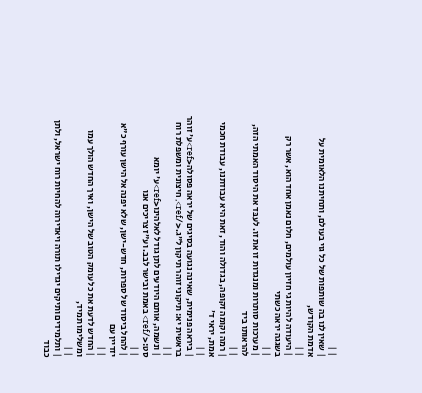| |
| שאין לנו בה שותפות של כל גוי בעולם, ותחיתנו הלאומית על אדמת הקודש,
| |
| היעודה להיות גי חזיון עולמים, חלום נאמן אחד הוא, אשר רק בשגגה יראה כשתי
| |
| מערכות סותרות ומנגדות זו את זו. לעבּד את היסוד האמתי הזה, להראותו ביד
| |
| רמה וקומה זקופה, בגדולה והוד, זאת היא עבודתנו, עבודת חכמי אמת, יראי ד'
| |
| ביראה פנימית, שאינה נגועה בסיגים של יראה פסולה<ref>ע' זוהר בראשית יא: תיקוני זוהר תיקון ל"ג.</ref>, חיצונית ומשפלת רוח
| |
| ונשמה, אותם היודעים לתן גודל לאלהינו<ref>ע' יומא סט:</ref> באמת ובישר לבב. וע"ז צריכים אנו
| |
| להחל ביסוד של ספרות, חדש-ישן, שלא יפנה אל הישן עורף כ"א יזדיין עם
| |
| החדש לדעת את כל עומק הטוב של הישן, ואיך החדש הולך עמו ומשלימו תמיד,
| |
| ותלמידים ותיקים יגדילו תורה ויאדירוה להחיות רוח ישראל, ולתן כבוד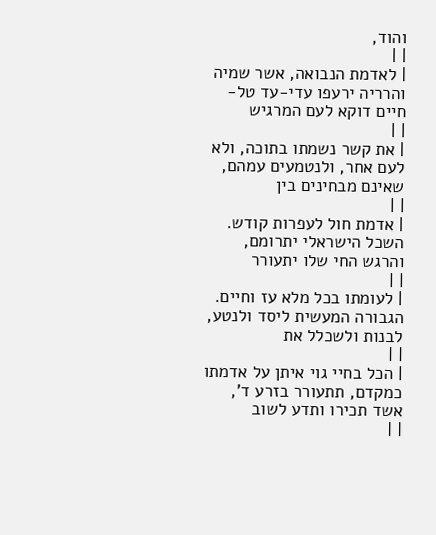והוד,
| |
| לאדמת הנבואה, אשר שמיה והרריה ירעפו עדי-עד טל-חיים דוקא לעם המרגיש
| |
| את קשר נשמתו בתוכה, ולא לעם אחר, ולנטמעים עמהם, שאינם מבחינים בין
| |
| אדמת חול לעפרות קודש. השכל הישראלי יתרומם, והרגש החי שלו יתעורר
| |
| לעומתו בכל מלא עז וחיים. הגבורה המעשית ליסד ולנטע, לבנות ולשכלל את
| |
| הכל בחיי גוי איתן על אדמתו כמקדם, תתעורר בזרע ד', אשד תכירו ותדע לשוב
| |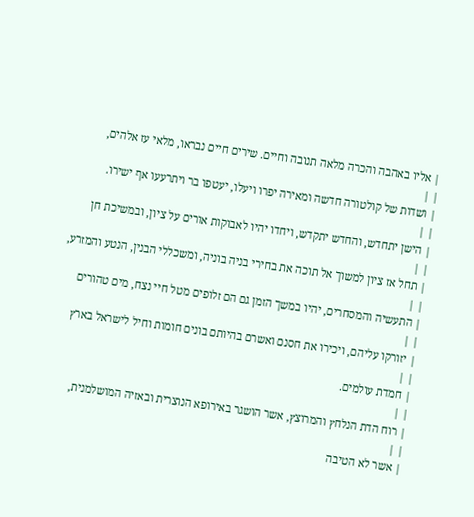| אליו באהבה והכרה מלאה תנובה וחיים. שירים חיים נבראו, מלאי עז אלהים,
| |
| ושדות של קולטורה חדשה ומאירה יפרו ויעלו, יעטפו בר ויתרעעו אף ישירו.
| |
| הישן יתחדש, והחדש יתקדש, ויחדו יהיו לאבוקות אורים על ציון, ובמשיכת חן
| |
| תחל אז ציון למשוך אל תוכה את בחירי בניה בוניה, ומשכללי הבנין, הנטע והמזרע,
| |
| התעשיה והמסחרים, יהיו במשך הזמן גם הם זלופים מטל חיי נצח, מים טהורים
| |
| יזורקו עליהם, ויכירו את חסנם ואשרם בהיותם בונים חומות וחיל לישראל בארץ
| |
| חמדת עולמים.
| |
| רוח הדת הנלחץ והמרוצץ, אשר הושגר באירופא הנוצרית ובאזיה המושלמנית,
| |
| אשר לא הטיבה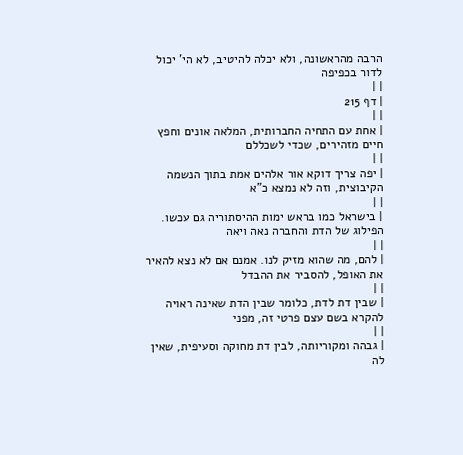הרבה מהראשונה, ולא יכלה להיטיב, לא הי' יכול לדור בכפיפה
| |
| דף 215
| |
| אחת עם התחיה החברותית, המלאה אונים וחפץ חיים מזהירים, שכדי לשכללם
| |
| יפה צריך דוקא אור אלהים אמת בתוך הנשמה הקיבוצית, וזה לא נמצא כ"א
| |
| בישראל כמו בראש ימות ההיסתוריה גם עכשו. הפילוג של הדת והחברה נאה ויאה
| |
| להם, מה שהוא מזיק לנו. אמנם אם לא נצא להאיר את האופל, להסביר את ההבדל
| |
| שבין דת לדת, כלומר שבין הדת שאינה ראויה להקרא בשם עצם פרטי זה, מפני
| |
| גבהה ומקוריותה, לבין דת מחוקה וסעיפית, שאין לה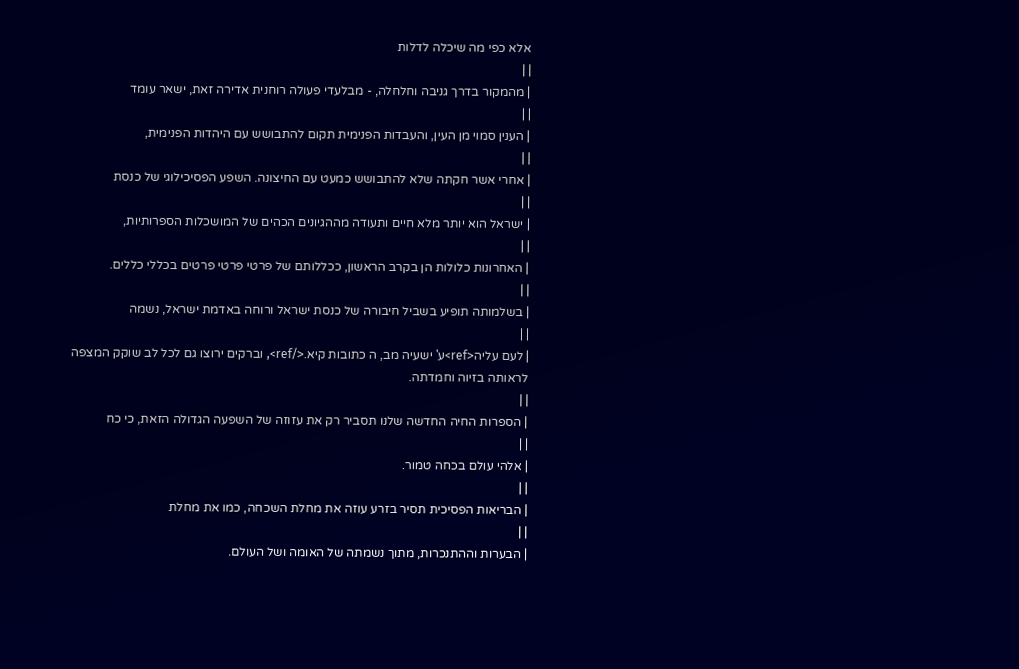אלא כפי מה שיכלה לדלות
| |
| מהמקור בדרך גניבה וחלחלה, - מבלעדי פעולה רוחנית אדירה זאת, ישאר עומד
| |
| הענין סמוי מן העין, והעבדות הפנימית תקום להתבושש עם היהדות הפנימית,
| |
| אחרי אשר חקתה שלא להתבושש כמעט עם החיצונה. השפע הפסיכילוגי של כנסת
| |
| ישראל הוא יותר מלא חיים ותעודה מההגיונים הכהים של המושכלות הספרותיות,
| |
| האחרונות כלולות הן בקרב הראשון, ככללותם של פרטי פרטי פרטים בכללי כללים.
| |
| בשלמותה תופיע בשביל חיבורה של כנסת ישראל ורוחה באדמת ישראל, נשמה
| |
| לעם עליה<ref>ע' ישעיה מב, ה כתובות קיא.</ref>, וברקים ירוצו גם לכל לב שוקק המצפה לראותה בזיוה וחמדתה.
| |
| הספרות החיה החדשה שלנו תסביר רק את עזוזה של השפעה הגדולה הזאת, כי כח
| |
| אלהי עולם בכחה טמור.
| |
| הבריאות הפסיכית תסיר בזרע עוזה את מחלת השכחה, כמו את מחלת
| |
| הבערות וההתנכרות, מתוך נשמתה של האומה ושל העולם.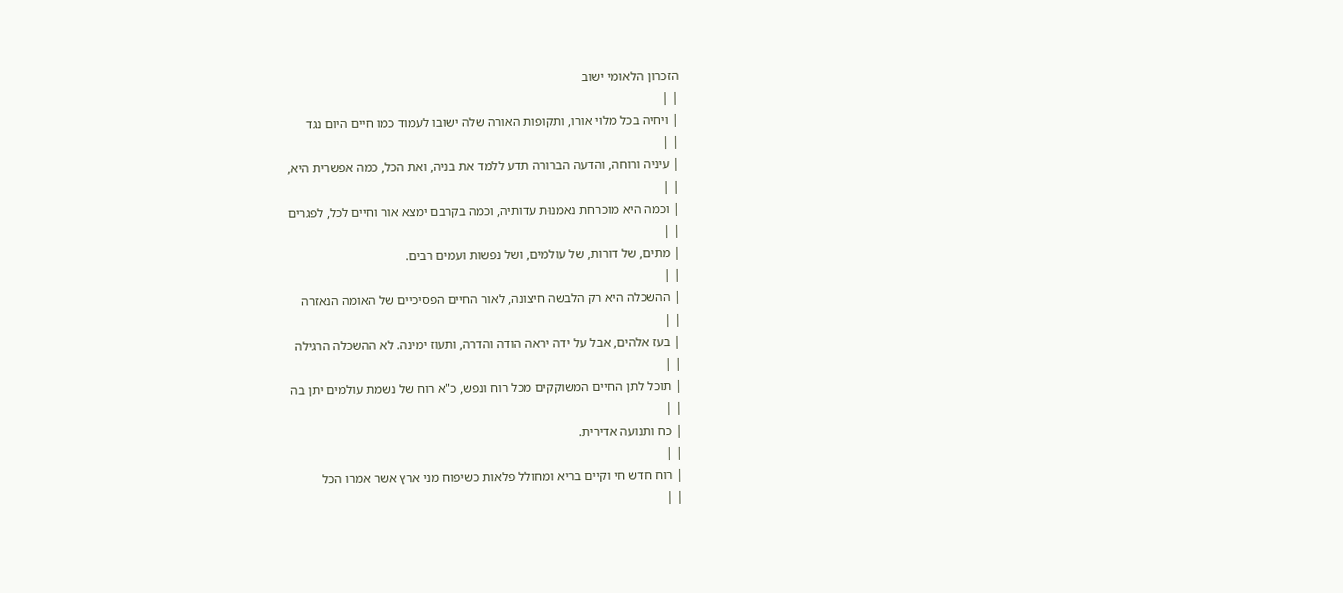הזכרון הלאומי ישוב
| |
| ויחיה בכל מלוי אורו, ותקופות האורה שלה ישובו לעמוד כמו חיים היום נגד
| |
| עיניה ורוחה, והדעה הברורה תדע ללמד את בניה, ואת הכל, כמה אפשרית היא,
| |
| וכמה היא מוכרחת נאמנוּת עדותיה, וכמה בקרבם ימצא אור וחיים לכל, לפגרים
| |
| מתים, של דורות, של עולמים, ושל נפשות ועמים רבים.
| |
| ההשכלה היא רק הלבשה חיצונה, לאור החיים הפסיכיים של האומה הנאזרה
| |
| בעז אלהים, אבל על ידה יראה הודה והדרה, ותעוז ימינה. לא ההשכלה הרגילה
| |
| תוכל לתן החיים המשוקקים מכל רוח ונפש, כ"א רוח של נשמת עולמים יתן בה
| |
| כח ותנועה אדירית.
| |
| רוח חדש חי וקיים בריא ומחולל פלאות כשיפוח מני ארץ אשר אמרו הכל
| |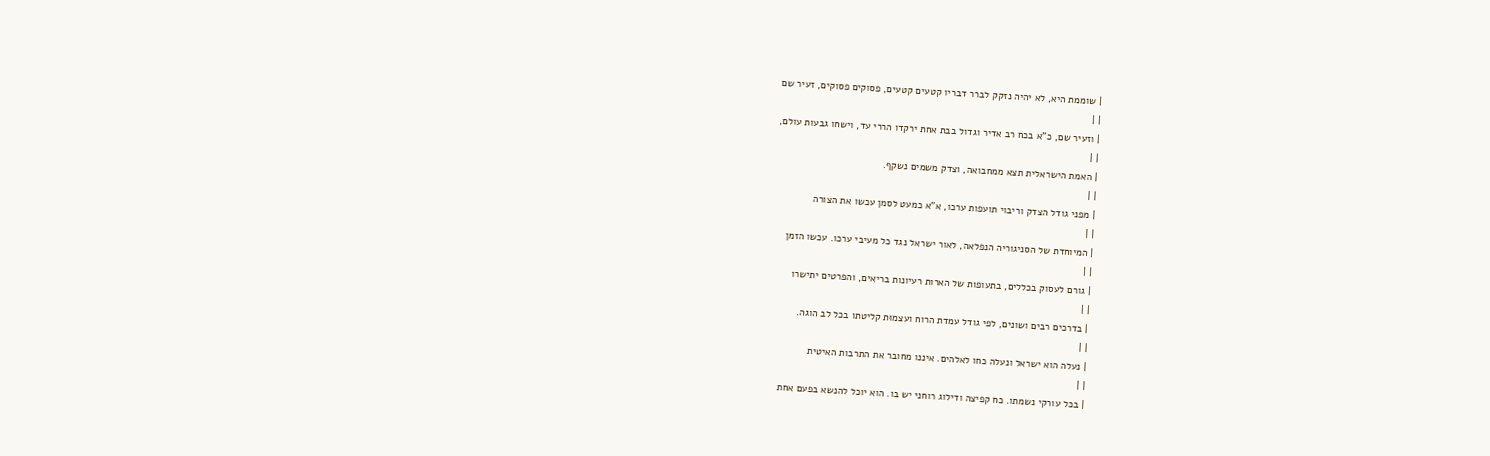| שוממת היא, לא יהיה נזקק לברר דבריו קטעים קטעים, פסוקים פסוקים, זעיר שם
| |
| וזעיר שם, כ"א בכח רב אדיר וגדול בבת אחת ירקדו הררי עד, וישחו גבעות עולם,
| |
| האמת הישראלית תצא ממחבואה, וצדק משמים נשקף.
| |
| מפני גודל הצדק וריבוי תועפות ערכו, א"א כמעט לסמן עכשו את הצורה
| |
| המיוחדת של הסניגוריה הנפלאה, לאור ישראל נגד כל מעיבי ערכו. עכשו הזמן
| |
| גורם לעסוק בכללים, בתעופות של הארות רעיונות בריאים, והפרטים יתישרו
| |
| בדרכים רבים ושונים, לפי גודל עמדת הרוח ועצמוּת קליטתו בכל לב הוגה.
| |
| נעלה הוא ישראל ונעלה כחו לאלהים. איננו מחובר את התרבות האיטית
| |
| בכל עורקי נשמתו. כח קפיצה ודילוג רוחני יש בו. הוא יוכל להנשא בפעם אחת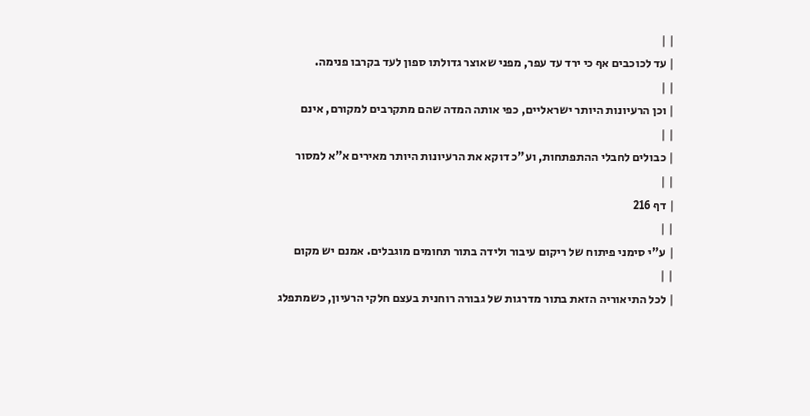| |
| עד לכוכבים אף כי ירד עד עפר, מפני שאוצר גדולתו ספון לעד בקרבו פנימה.
| |
| וכן הרעיונות היותר ישראליים, כפי אותה המדה שהם מתקרבים למקורם, אינם
| |
| כבולים לחבלי ההתפתחות, וע"כ דוקא את הרעיונות היותר מאירים א"א למסור
| |
| דף 216
| |
| ע"י סימני פיתוח של ריקום עיבור ולידה בתור תחומים מוגבלים. אמנם יש מקום
| |
| לכל התיאוריה הזאת בתור מדרגות של גבורה רוחנית בעצם חלקי הרעיון, כשמתפלג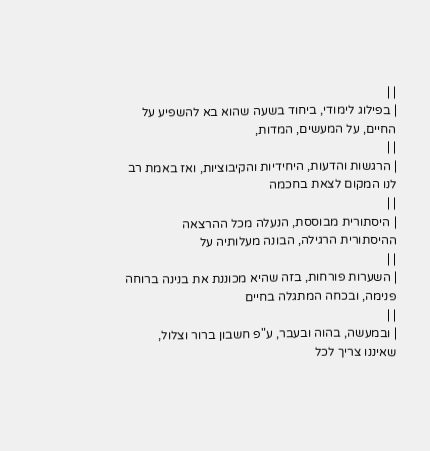| |
| בפילוג לימודי, ביחוד בשעה שהוא בא להשפיע על החיים, על המעשים, המדות,
| |
| הרגשות והדעות, היחידיות והקיבוציות, ואז באמת רב לנו המקום לצאת בחכמה
| |
| היסתורית מבוססת, הנעלה מכל ההרצאה ההיסתורית הרגילה, הבונה מעלותיה על
| |
| השערות פורחות, בזה שהיא מכוננת את בנינה ברוחה פנימה, ובכחה המתגלה בחיים
| |
| ובמעשה, בהוה ובעבר, ע"פ חשבון ברור וצלול, שאיננו צריך לכל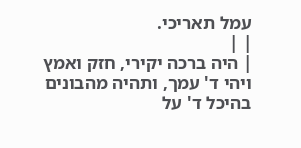עמל תאריכי.
| |
| היה ברכה יקירי, חזק ואמץ ויהי ד' עמך, ותהיה מהבונים בהיכל ד' על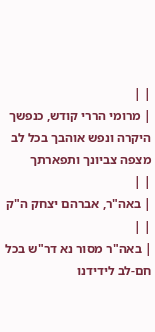| |
| מרומי הררי קודש, כנפשך היקרה ונפש אוהבך בכל לב מצפה צביונך ותפארתך
| |
| באה"ר, אברהם יצחק ה"ק
| |
| באה"ר מסור נא דר"ש בכל חם-לב לידידנו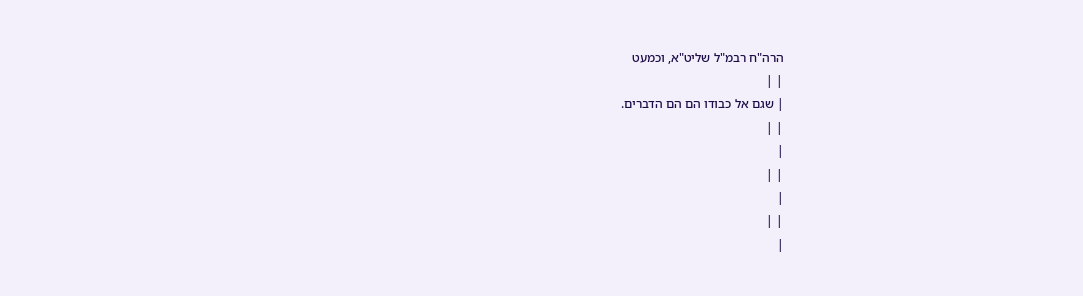הרה"ח רבמ"ל שליט"א, וכמעט
| |
| שגם אל כבודו הם הם הדברים.
| |
|
| |
|
| |
|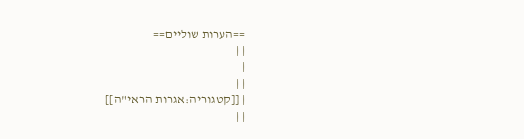==הערות שוליים==
| |
|
| |
| [[קטגוריה:אגרות הראי"ה]]
| |